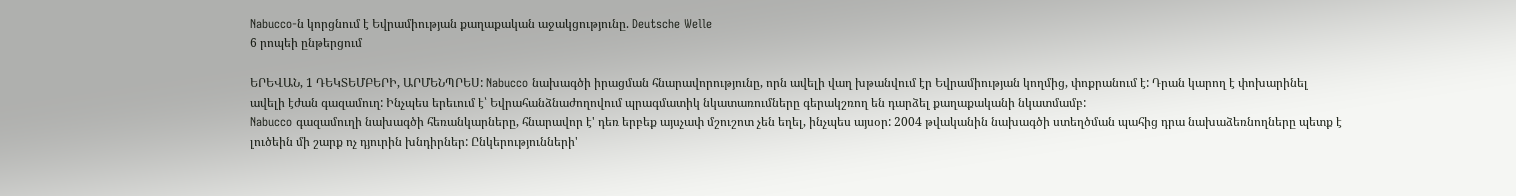Nabucco-ն կորցնում է Եվրամիության քաղաքական աջակցությունը. Deutsche Welle
6 րոպեի ընթերցում

ԵՐԵՎԱՆ, 1 ԴԵԿՏԵՄԲԵՐԻ, ԱՐՄԵՆՊՐԵՍ: Nabucco նախագծի իրացման հնարավորությունը, որն ավելի վաղ խթանվում էր Եվրամիության կողմից, փոքրանում է: Դրան կարող է փոխարինել ավելի էժան գազամուղ: Ինչպես երեւում է՝ Եվրահանձնաժողովում պրագմատիկ նկատառումները գերակշռող են դարձել քաղաքականի նկատմամբ:
Nabucco գազամուղի նախագծի հեռանկարները, հնարավոր է' դեռ երբեք այսչափ մշուշոտ չեն եղել, ինչպես այսօր: 2004 թվականին նախագծի ստեղծման պահից դրա նախաձեռնողները պետք է լուծեին մի շարք ոչ դյուրին խնդիրներ: Ընկերությունների'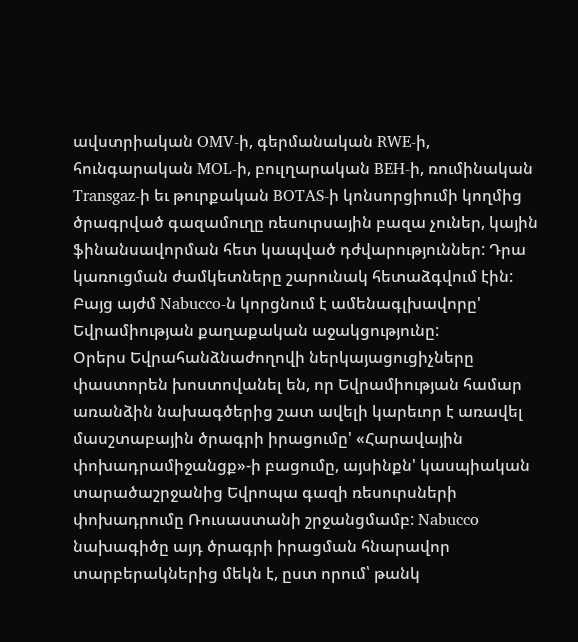ավստրիական OMV-ի, գերմանական RWE-ի, հունգարական MOL-ի, բուլղարական BEH-ի, ռումինական Transgaz-ի եւ թուրքական BOTAS-ի կոնսորցիումի կողմից ծրագրված գազամուղը ռեսուրսային բազա չուներ, կային ֆինանսավորման հետ կապված դժվարություններ: Դրա կառուցման ժամկետները շարունակ հետաձգվում էին: Բայց այժմ Nabucco-ն կորցնում է ամենագլխավորը' Եվրամիության քաղաքական աջակցությունը:
Օրերս Եվրահանձնաժողովի ներկայացուցիչները փաստորեն խոստովանել են, որ Եվրամիության համար առանձին նախագծերից շատ ավելի կարեւոր է առավել մասշտաբային ծրագրի իրացումը' «Հարավային փոխադրամիջանցք»-ի բացումը, այսինքն' կասպիական տարածաշրջանից Եվրոպա գազի ռեսուրսների փոխադրումը Ռուսաստանի շրջանցմամբ: Nabucco նախագիծը այդ ծրագրի իրացման հնարավոր տարբերակներից մեկն է, ըստ որում՝ թանկ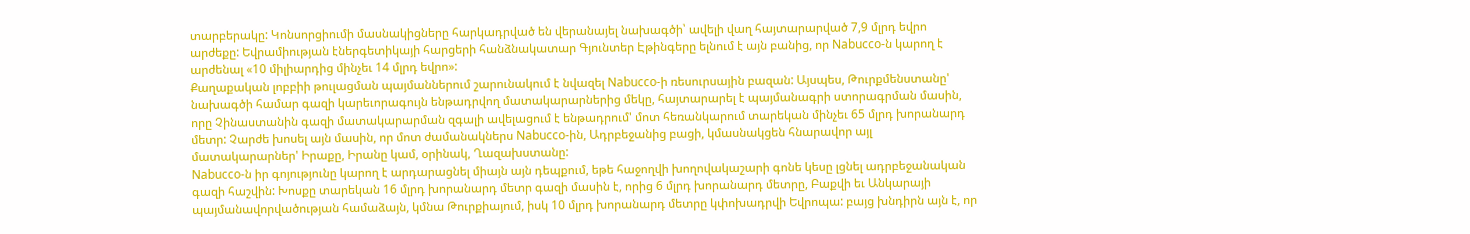տարբերակը: Կոնսորցիումի մասնակիցները հարկադրված են վերանայել նախագծի՝ ավելի վաղ հայտարարված 7,9 մլրդ եվրո արժեքը: Եվրամիության էներգետիկայի հարցերի հանձնակատար Գյունտեր Էթինգերը ելնում է այն բանից, որ Nabucco-ն կարող է արժենալ «10 միլիարդից մինչեւ 14 մլրդ եվրո»:
Քաղաքական լոբբիի թուլացման պայմաններում շարունակում է նվազել Nabucco-ի ռեսուրսային բազան: Այսպես, Թուրքմենստանը' նախագծի համար գազի կարեւորագույն ենթադրվող մատակարարներից մեկը, հայտարարել է պայմանագրի ստորագրման մասին, որը Չինաստանին գազի մատակարարման զգալի ավելացում է ենթադրում' մոտ հեռանկարում տարեկան մինչեւ 65 մլրդ խորանարդ մետր: Չարժե խոսել այն մասին, որ մոտ ժամանակներս Nabucco-ին, Ադրբեջանից բացի, կմասնակցեն հնարավոր այլ մատակարարներ' Իրաքը, Իրանը կամ, օրինակ, Ղազախստանը:
Nabucco-ն իր գոյությունը կարող է արդարացնել միայն այն դեպքում, եթե հաջողվի խողովակաշարի գոնե կեսը լցնել ադրբեջանական գազի հաշվին: Խոսքը տարեկան 16 մլրդ խորանարդ մետր գազի մասին է, որից 6 մլրդ խորանարդ մետրը, Բաքվի եւ Անկարայի պայմանավորվածության համաձայն, կմնա Թուրքիայում, իսկ 10 մլրդ խորանարդ մետրը կփոխադրվի Եվրոպա: բայց խնդիրն այն է, որ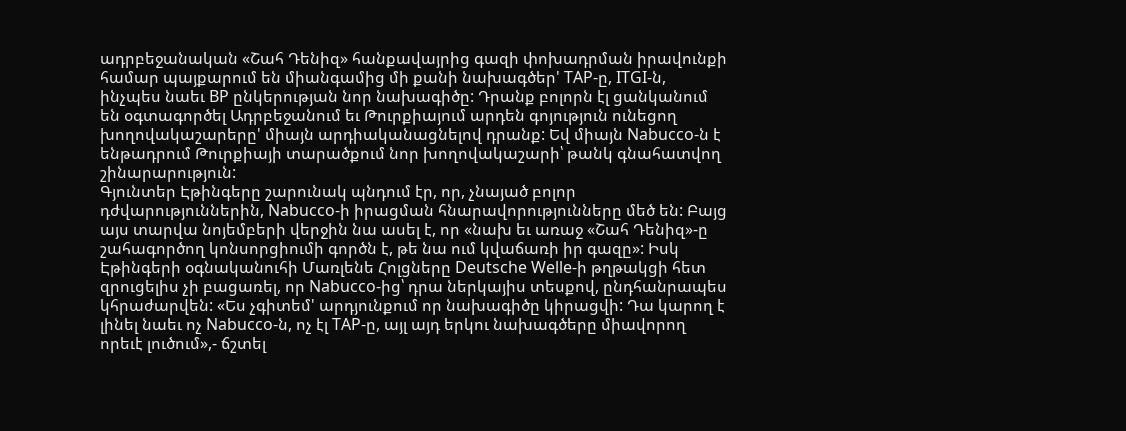ադրբեջանական «Շահ Դենիզ» հանքավայրից գազի փոխադրման իրավունքի համար պայքարում են միանգամից մի քանի նախագծեր' TAP-ը, ITGI-ն, ինչպես նաեւ BP ընկերության նոր նախագիծը: Դրանք բոլորն էլ ցանկանում են օգտագործել Ադրբեջանում եւ Թուրքիայում արդեն գոյություն ունեցող խողովակաշարերը' միայն արդիականացնելով դրանք: Եվ միայն Nabucco-ն է ենթադրում Թուրքիայի տարածքում նոր խողովակաշարի՝ թանկ գնահատվող շինարարություն:
Գյունտեր Էթինգերը շարունակ պնդում էր, որ, չնայած բոլոր դժվարություններին, Nabucco-ի իրացման հնարավորությունները մեծ են: Բայց այս տարվա նոյեմբերի վերջին նա ասել է, որ «նախ եւ առաջ «Շահ Դենիզ»-ը շահագործող կոնսորցիումի գործն է, թե նա ում կվաճառի իր գազը»: Իսկ Էթինգերի օգնականուհի Մառլենե Հոլցները Deutsche Welle-ի թղթակցի հետ զրուցելիս չի բացառել, որ Nabucco-ից՝ դրա ներկայիս տեսքով, ընդհանրապես կհրաժարվեն: «Ես չգիտեմ' արդյունքում որ նախագիծը կիրացվի: Դա կարող է լինել նաեւ ոչ Nabucco-ն, ոչ էլ TAP-ը, այլ այդ երկու նախագծերը միավորող որեւէ լուծում»,- ճշտել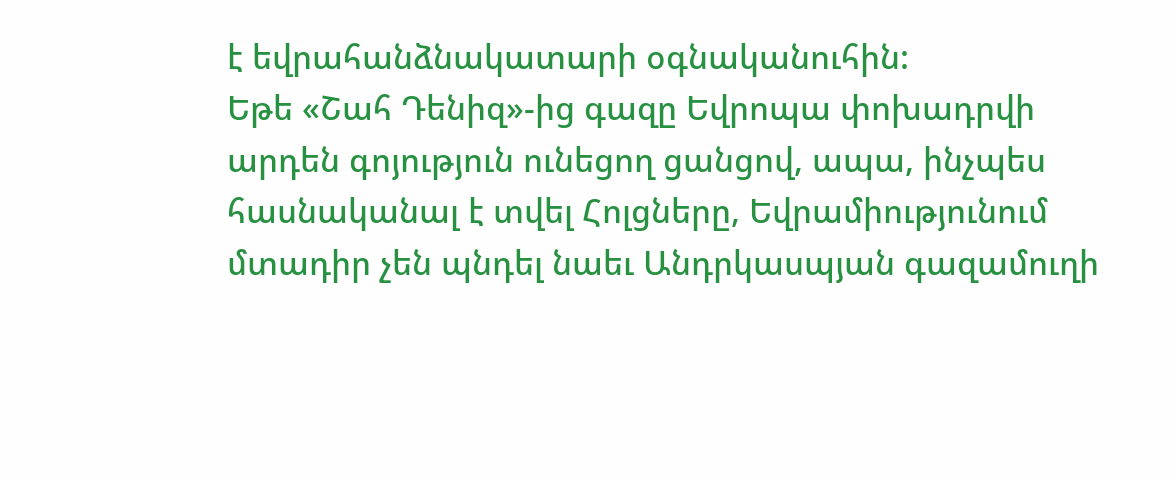է եվրահանձնակատարի օգնականուհին:
Եթե «Շահ Դենիզ»-ից գազը Եվրոպա փոխադրվի արդեն գոյություն ունեցող ցանցով, ապա, ինչպես հասնականալ է տվել Հոլցները, Եվրամիությունում մտադիր չեն պնդել նաեւ Անդրկասպյան գազամուղի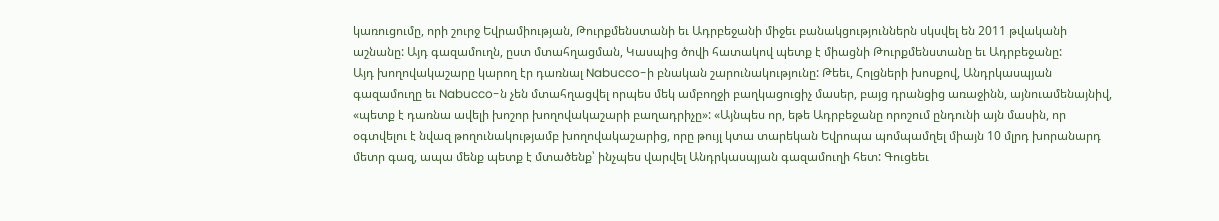կառուցումը, որի շուրջ Եվրամիության, Թուրքմենստանի եւ Ադրբեջանի միջեւ բանակցություններն սկսվել են 2011 թվականի աշնանը: Այդ գազամուղն, ըստ մտահղացման, Կասպից ծովի հատակով պետք է միացնի Թուրքմենստանը եւ Ադրբեջանը:
Այդ խողովակաշարը կարող էր դառնալ Nabucco-ի բնական շարունակությունը: Թեեւ, Հոլցների խոսքով, Անդրկասպյան գազամուղը եւ Nabucco-ն չեն մտահղացվել որպես մեկ ամբողջի բաղկացուցիչ մասեր, բայց դրանցից առաջինն, այնուամենայնիվ, «պետք է դառնա ավելի խոշոր խողովակաշարի բաղադրիչը»: «Այնպես որ, եթե Ադրբեջանը որոշում ընդունի այն մասին, որ օգտվելու է նվազ թողունակությամբ խողովակաշարից, որը թույլ կտա տարեկան Եվրոպա պոմպամղել միայն 10 մլրդ խորանարդ մետր գազ, ապա մենք պետք է մտածենք՝ ինչպես վարվել Անդրկասպյան գազամուղի հետ: Գուցեեւ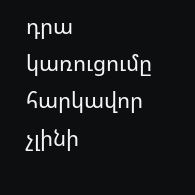դրա կառուցումը հարկավոր չլինի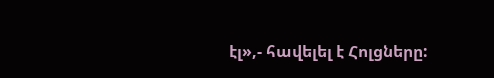էլ»,- հավելել է Հոլցները: